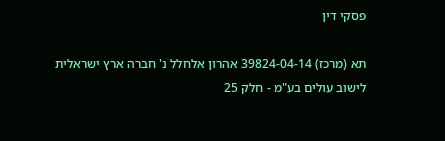פסקי דין

תא (מרכז) 39824-04-14 אהרון אלחלל נ' חברה ארץ ישראלית לישוב עולים בע"מ - חלק 25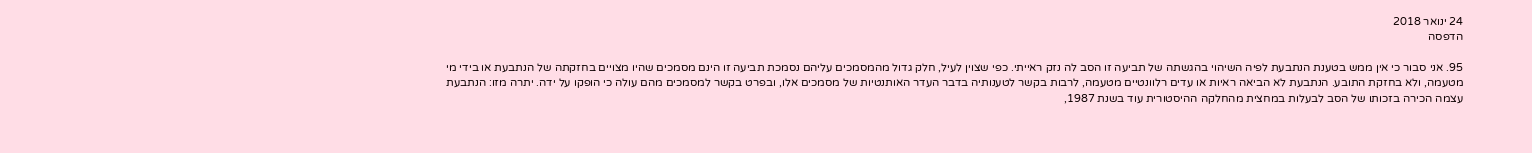24 ינואר 2018
הדפסה

95. אני סבור כי אין ממש בטענת הנתבעת לפיה השיהוי בהגשתה של תביעה זו הסב לה נזק ראייתי. כפי שצוין לעיל, חלק גדול מהמסמכים עליהם נסמכת תביעה זו הינם מסמכים שהיו מצויים בחזקתה של הנתבעת או בידי מי מטעמה, ולא בחזקת התובע. הנתבעת לא הביאה ראיות או עדים רלוונטיים מטעמה, לרבות בקשר לטענותיה בדבר העדר האותנטיות של מסמכים אלו, ובפרט בקשר למסמכים מהם עולה כי הופקו על ידה. יתרה מזו: הנתבעת עצמה הכירה בזכותו של הסב לבעלות במחצית מהחלקה ההיסטורית עוד בשנת 1987,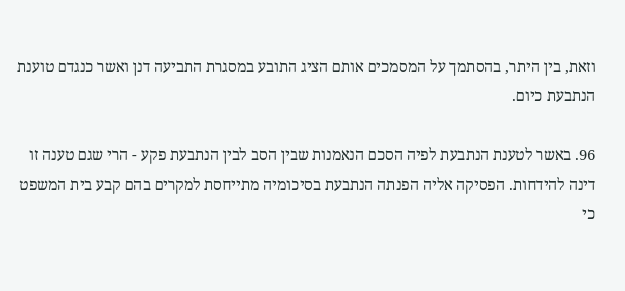וזאת, בין היתר, בהסתמך על המסמכים אותם הציג התובע במסגרת התביעה דנן ואשר כנגדם טוענת הנתבעת כיום.

96. באשר לטענת הנתבעת לפיה הסכם הנאמנות שבין הסב לבין הנתבעת פקע - הרי שגם טענה זו דינה להידחות. הפסיקה אליה הפנתה הנתבעת בסיכומיה מתייחסת למקרים בהם קבע בית המשפט כי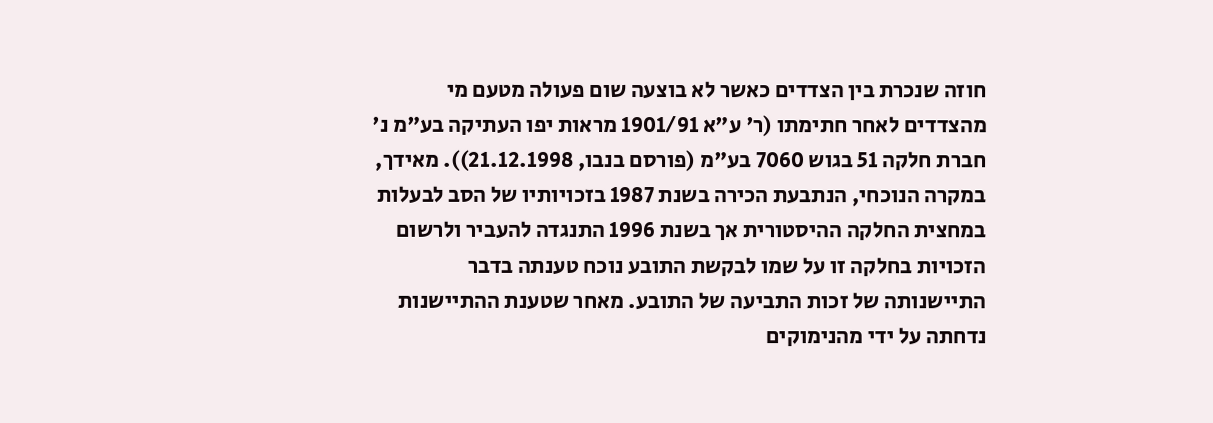חוזה שנכרת בין הצדדים כאשר לא בוצעה שום פעולה מטעם מי מהצדדים לאחר חתימתו (ר' ע"א 1901/91 מראות יפו העתיקה בע"מ נ' חברת חלקה 51 בגוש 7060 בע"מ (פורסם בנבו, 21.12.1998)). מאידך, במקרה הנוכחי, הנתבעת הכירה בשנת 1987 בזכויותיו של הסב לבעלות במחצית החלקה ההיסטורית אך בשנת 1996 התנגדה להעביר ולרשום הזכויות בחלקה זו על שמו לבקשת התובע נוכח טענתה בדבר התיישנותה של זכות התביעה של התובע. מאחר שטענת ההתיישנות נדחתה על ידי מהנימוקים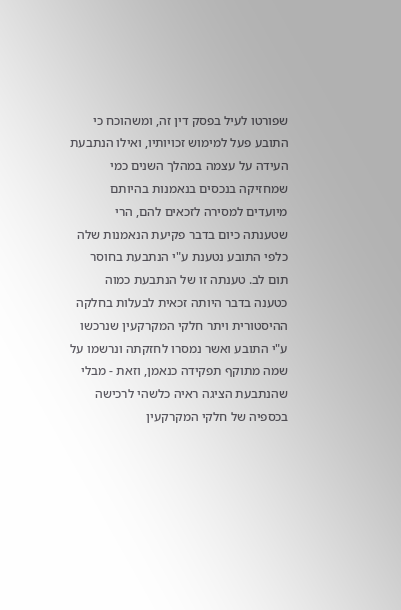שפורטו לעיל בפסק דין זה, ומשהוכח כי התובע פעל למימוש זכויותיו, ואילו הנתבעת העידה על עצמה במהלך השנים כמי שמחזיקה בנכסים בנאמנות בהיותם מיועדים למסירה לזכאים להם, הרי שטענתה כיום בדבר פקיעת הנאמנות שלה כלפי התובע נטענת ע"י הנתבעת בחוסר תום לב. טענתה זו של הנתבעת כמוה כטענה בדבר היותה זכאית לבעלות בחלקה ההיסטורית ויתר חלקי המקרקעין שנרכשו ע"י התובע ואשר נמסרו לחזקתה ונרשמו על שמה מתוקף תפקידה כנאמן, וזאת - מבלי שהנתבעת הציגה ראיה כלשהי לרכישה בכספיה של חלקי המקרקעין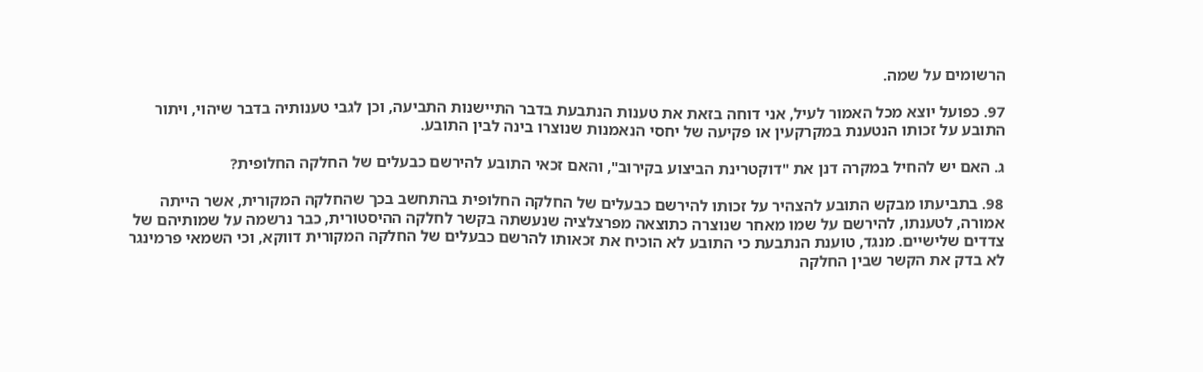הרשומים על שמה.

97. כפועל יוצא מכל האמור לעיל, אני דוחה בזאת את טענות הנתבעת בדבר התיישנות התביעה, וכן לגבי טענותיה בדבר שיהוי, ויתור התובע על זכותו הנטענת במקרקעין או פקיעה של יחסי הנאמנות שנוצרו בינה לבין התובע.

ג. האם יש להחיל במקרה דנן את "דוקטרינת הביצוע בקירוב", והאם זכאי התובע להירשם כבעלים של החלקה החלופית?

98. בתביעתו מבקש התובע להצהיר על זכותו להירשם כבעלים של החלקה החלופית בהתחשב בכך שהחלקה המקורית, אשר הייתה אמורה, לטענתו, להירשם על שמו מאחר שנוצרה כתוצאה מפרצלציה שנעשתה בקשר לחלקה ההיסטורית, כבר נרשמה על שמותיהם של צדדים שלישיים. מנגד, טוענת הנתבעת כי התובע לא הוכיח את זכאותו להרשם כבעלים של החלקה המקורית דווקא, וכי השמאי פרמינגר לא בדק את הקשר שבין החלקה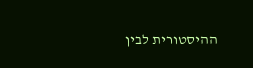ההיסטורית לבין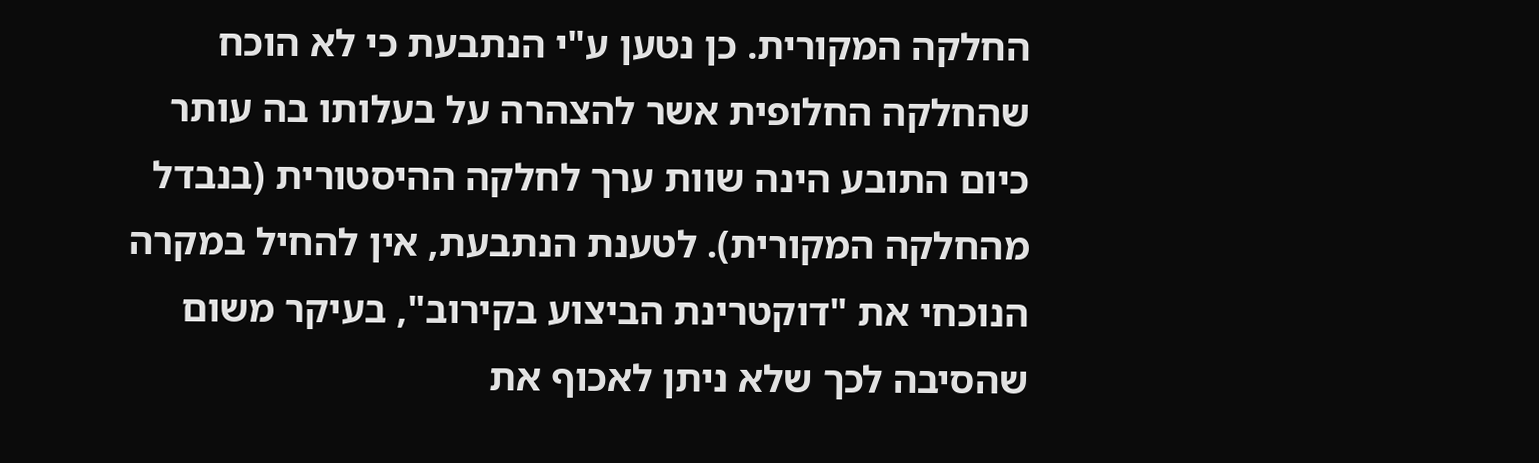החלקה המקורית. כן נטען ע"י הנתבעת כי לא הוכח שהחלקה החלופית אשר להצהרה על בעלותו בה עותר כיום התובע הינה שוות ערך לחלקה ההיסטורית (בנבדל מהחלקה המקורית). לטענת הנתבעת, אין להחיל במקרה הנוכחי את "דוקטרינת הביצוע בקירוב", בעיקר משום שהסיבה לכך שלא ניתן לאכוף את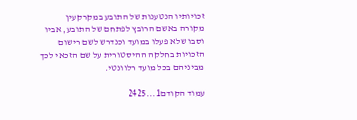זכויותיו הנטענות של התובע במקרקעין מקורה באשם הרובץ לפתחם של התובע, אביו וסבו שלא פעלו במועד וכנדרש לשם רישום הזכויות בחלקה ההיסטורית על שם הזכאי לכך מביניהם בכל מועד רלוונטי.

עמוד הקודם1...2425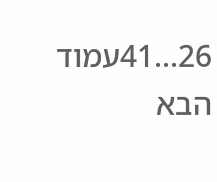26...41עמוד הבא